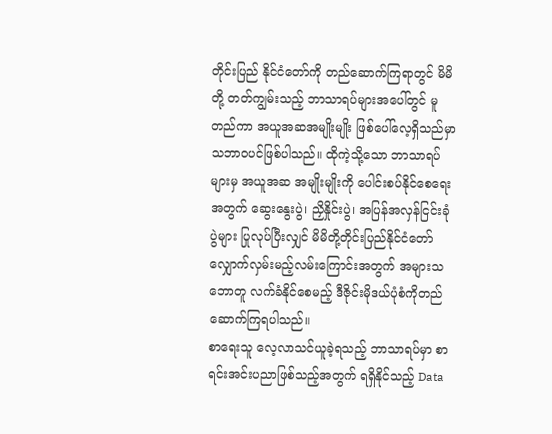တိုင်းပြည် နိုင်ငံတော်ကို တည်ဆောက်ကြရာတွင် မိမိတို့ တတ်ကျွမ်းသည့် ဘာသာရပ်များအပေါ်တွင် မူတည်ကာ အယူအဆအမျိုးမျိုး ဖြစ်ပေါ်လေ့ရှိသည်မှာ သဘာဝပင်ဖြစ်ပါသည်။ ထိုကဲ့သို့သော ဘာသာရပ်များမှ အယူအဆ အမျိုးမျိုးကို ပေါင်းစပ်နိုင်စေရေးအတွက် ဆွေးနွေးပွဲ၊ ညှိနှိုင်းပွဲ၊ အပြန်အလှန်ငြင်းခုံပွဲများ ပြုလုပ်ပြီးလျှင် မိမိတို့တိုင်းပြည်နိုင်ငံတော် လျှောက်လှမ်းမည့်လမ်းကြောင်းအတွက် အများသဘောတူ လက်ခံနိုင်စေမည့် ဒီဇိုင်းမိုဒယ်ပုံစံကိုတည်ဆောက်ကြရပါသည်။
စာရေးသူ လေ့လာသင်ယူခဲ့ရသည့် ဘာသာရပ်မှာ စာရင်းအင်းပညာဖြစ်သည့်အတွက် ရရှိနိုင်သည့် Data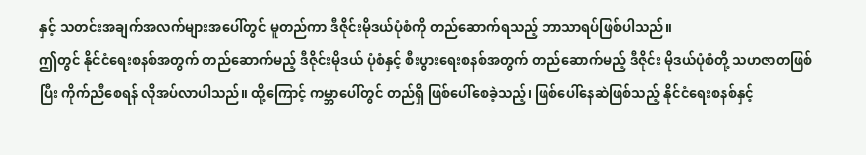နှင့် သတင်းအချက်အလက်များအပေါ်တွင် မူတည်ကာ ဒီဇိုင်းမိုဒယ်ပုံစံကို တည်ဆောက်ရသည့် ဘာသာရပ်ဖြစ်ပါသည်။
ဤတွင် နိုင်ငံရေးစနစ်အတွက် တည်ဆောက်မည့် ဒီဇိုင်းမိုဒယ် ပုံစံနှင့် စီးပွားရေးစနစ်အတွက် တည်ဆောက်မည့် ဒီဇိုင်း မိုဒယ်ပုံစံတို့ သဟဇာတဖြစ်ပြီး ကိုက်ညီစေရန် လိုအပ်လာပါသည်။ ထို့ကြောင့် ကမ္ဘာပေါ်တွင် တည်ရှိ ဖြစ်ပေါ်စေခဲ့သည့်၊ ဖြစ်ပေါ်နေဆဲဖြစ်သည့် နိုင်ငံရေးစနစ်နှင့်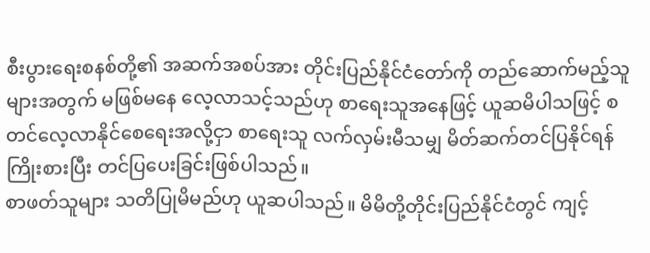စီးပွားရေးစနစ်တို့၏ အဆက်အစပ်အား တိုင်းပြည်နိုင်ငံတော်ကို တည်ဆောက်မည့်သူများအတွက် မဖြစ်မနေ လေ့လာသင့်သည်ဟု စာရေးသူအနေဖြင့် ယူဆမိပါသဖြင့် စတင်လေ့လာနိုင်စေရေးအလို့ငှာ စာရေးသူ လက်လှမ်းမီသမျှ မိတ်ဆက်တင်ပြနိုင်ရန် ကြိုးစားပြီး တင်ပြပေးခြင်းဖြစ်ပါသည်။
စာဖတ်သူများ သတိပြုမိမည်ဟု ယူဆပါသည်။ မိမိတို့တိုင်းပြည်နိုင်ငံတွင် ကျင့်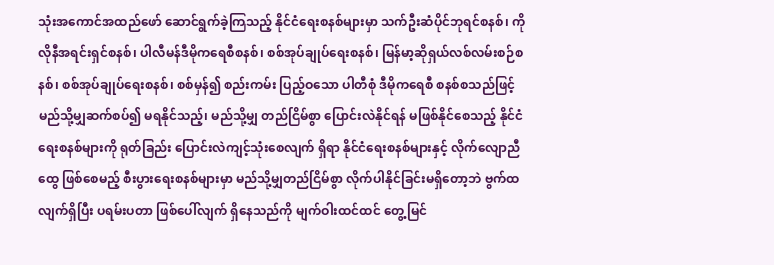သုံးအကောင်အထည်ဖော် ဆောင်ရွက်ခဲ့ကြသည့် နိုင်ငံရေးစနစ်များမှာ သက်ဦးဆံပိုင်ဘုရင်စနစ်၊ ကိုလိုနီအရင်းရှင်စနစ်၊ ပါလီမန်ဒီမိုကရေစီစနစ်၊ စစ်အုပ်ချုပ်ရေးစနစ်၊ မြန်မာ့ဆိုရှယ်လစ်လမ်းစဉ်စနစ်၊ စစ်အုပ်ချုပ်ရေးစနစ်၊ စစ်မှန်၍ စည်းကမ်း ပြည့်ဝသော ပါတီစုံ ဒီမိုကရေစီ စနစ်စသည်ဖြင့် မည်သို့မျှဆက်စပ်၍ မရနိုင်သည့်၊ မည်သို့မျှ တည်ငြိမ်စွာ ပြောင်းလဲနိုင်ရန် မဖြစ်နိုင်စေသည့် နိုင်ငံရေးစနစ်များကို ရုတ်ခြည်း ပြောင်းလဲကျင့်သုံးစေလျက် ရှိရာ နိုင်ငံရေးစနစ်များနှင့် လိုက်လျောညီထွေ ဖြစ်စေမည့် စီးပွားရေးစနစ်များမှာ မည်သို့မျှတည်ငြိမ်စွာ လိုက်ပါနိုင်ခြင်းမရှိတော့ဘဲ ဗွက်ထလျက်ရှိပြီး ပရမ်းပတာ ဖြစ်ပေါ်လျက် ရှိနေသည်ကို မျက်ဝါးထင်ထင် တွေ့မြင်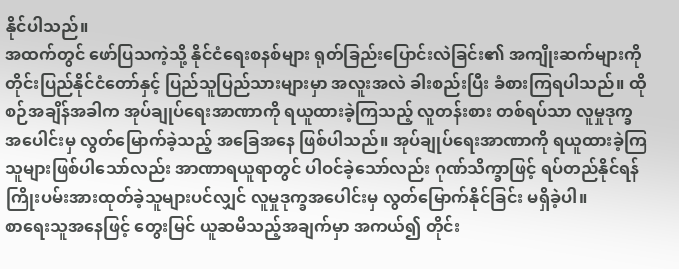နိုင်ပါသည်။
အထက်တွင် ဖော်ပြသကဲ့သို့ နိုင်ငံရေးစနစ်များ ရုတ်ခြည်းပြောင်းလဲခြင်း၏ အကျိုးဆက်များကို တိုင်းပြည်နိုင်ငံတော်နှင့် ပြည်သူပြည်သားများမှာ အလူးအလဲ ခါးစည်းပြီး ခံစားကြရပါသည်။ ထိုစဉ်အချိန်အခါက အုပ်ချုပ်ရေးအာဏာကို ရယူထားခဲ့ကြသည့် လူတန်းစား တစ်ရပ်သာ လူမှုဒုက္ခအပေါင်းမှ လွတ်မြောက်ခဲ့သည့် အခြေအနေ ဖြစ်ပါသည်။ အုပ်ချုပ်ရေးအာဏာကို ရယူထားခဲ့ကြသူများဖြစ်ပါသော်လည်း အာဏာရယူရာတွင် ပါဝင်ခဲ့သော်လည်း ဂုဏ်သိက္ခာဖြင့် ရပ်တည်နိုင်ရန် ကြိုးပမ်းအားထုတ်ခဲ့သူများပင်လျှင် လူမှုဒုက္ခအပေါင်းမှ လွတ်မြောက်နိုင်ခြင်း မရှိခဲ့ပါ။
စာရေးသူအနေဖြင့် တွေးမြင် ယူဆမိသည့်အချက်မှာ အကယ်၍ တိုင်း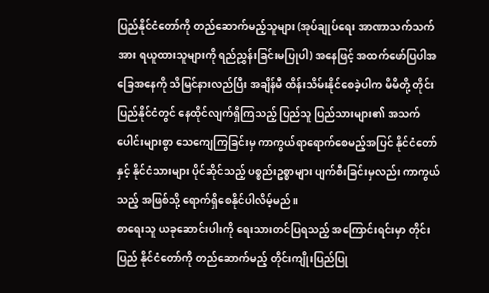ပြည်နိုင်ငံတော်ကို တည်ဆောက်မည့်သူများ (အုပ်ချုပ်ရေး အာဏာသက်သက်အား ရယူထားသူများကို ရည်ညွှန်းခြင်းမပြုပါ) အနေဖြင့် အထက်ဖော်ပြပါအခြေအနေကို သိမြင်နားလည်ပြီး အချိန်မီ ထိန်းသိမ်းနိုင်စေခဲ့ပါက မိမိတို့ တိုင်းပြည်နိုင်ငံတွင် နေထိုင်လျက်ရှိကြသည့် ပြည်သူ ပြည်သားများ၏ အသက်ပေါင်းများစွာ သေကျေကြခြင်းမှ ကာကွယ်ရာရောက်စေမည့်အပြင် နိုင်ငံတော်နှင့် နိုင်ငံသားများ ပိုင်ဆိုင်သည့် ပစ္စည်းဥစ္စာများ ပျက်စီးခြင်းမှလည်း ကာကွယ်သည့် အဖြစ်သို့ ရောက်ရှိစေနိုင်ပါလိမ့်မည်။
စာရေးသူ ယခုဆောင်းပါးကို ရေးသားတင်ပြရသည့် အကြောင်းရင်းမှာ တိုင်းပြည် နိုင်ငံတော်ကို တည်ဆောက်မည့် တိုင်းကျိုးပြည်ပြု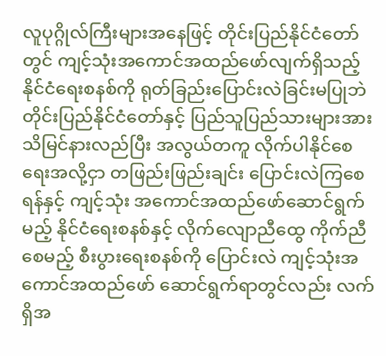လူပုဂ္ဂိုလ်ကြီးများအနေဖြင့် တိုင်းပြည်နိုင်ငံတော်တွင် ကျင့်သုံးအကောင်အထည်ဖော်လျက်ရှိသည့် နိုင်ငံရေးစနစ်ကို ရုတ်ခြည်းပြောင်းလဲခြင်းမပြုဘဲ တိုင်းပြည်နိုင်ငံတော်နှင့် ပြည်သူပြည်သားများအား သိမြင်နားလည်ပြီး အလွယ်တကူ လိုက်ပါနိုင်စေရေးအလို့ငှာ တဖြည်းဖြည်းချင်း ပြောင်းလဲကြစေရန်နှင့် ကျင့်သုံး အကောင်အထည်ဖော်ဆောင်ရွက်မည့် နိုင်ငံရေးစနစ်နှင့် လိုက်လျောညီထွေ ကိုက်ညီစေမည့် စီးပွားရေးစနစ်ကို ပြောင်းလဲ ကျင့်သုံးအကောင်အထည်ဖော် ဆောင်ရွက်ရာတွင်လည်း လက်ရှိအ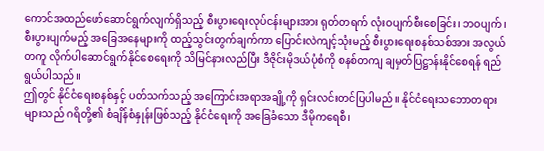ကောင်အထည်ဖော်ဆောင်ရွက်လျက်ရှိသည့် စီးပွားရေးလုပ်ငန်းများအား ရုတ်တရက် လုံးဝပျက်စီးစေခြင်း၊ ဘဝပျက်၊ စီးပွားပျက်မည့် အခြေအနေများကို ထည့်သွင်းတွက်ချက်ကာ ပြောင်းလဲကျင့်သုံးမည့် စီးပွားရေးစနစ်သစ်အား အလွယ်တကူ လိုက်ပါဆောင်ရွက်နိုင်စေရေးကို သိမြင်နားလည်ပြီး ဒီဇိုင်းမိုဒယ်ပုံစံကို စနစ်တကျ ချမှတ်ပြဋ္ဌာန်းနိုင်စေရန် ရည်ရွယ်ပါသည်။
ဤတွင် နိုင်ငံရေးစနစ်နှင့် ပတ်သက်သည့် အကြောင်းအရာအချို့ကို ရှင်းလင်းတင်ပြပါမည်။ နိုင်ငံရေးသဘောတရားများသည် ဂရိတို့၏ စံချိန်စံနှုန်းဖြစ်သည့် နိုင်ငံရေးကို အခြေခံသော ဒီမိုကရေစီ၊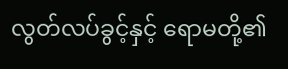လွတ်လပ်ခွင့်နှင့် ရောမတို့၏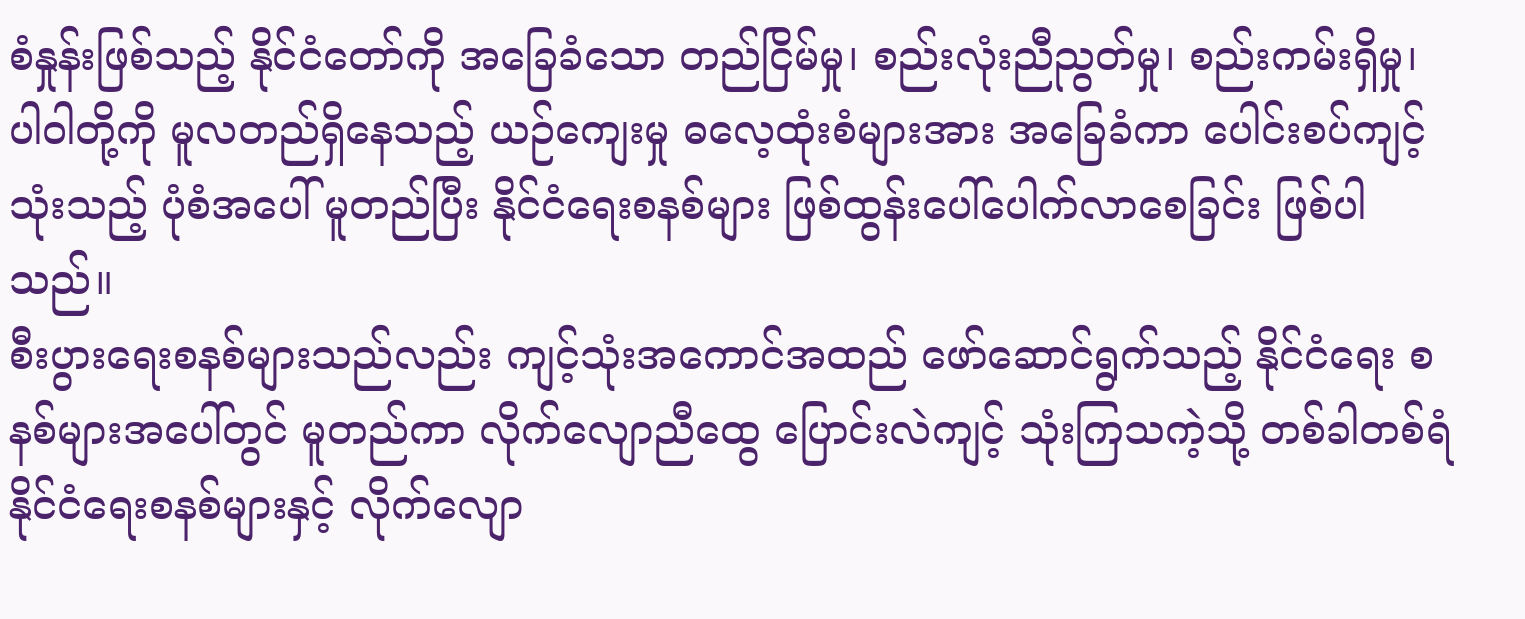စံနှုန်းဖြစ်သည့် နိုင်ငံတော်ကို အခြေခံသော တည်ငြိမ်မှု၊ စည်းလုံးညီညွတ်မှု၊ စည်းကမ်းရှိမှု၊ ပါ၀ါတို့ကို မူလတည်ရှိနေသည့် ယဉ်ကျေးမှု ဓလေ့ထုံးစံများအား အခြေခံကာ ပေါင်းစပ်ကျင့်သုံးသည့် ပုံစံအပေါ် မူတည်ပြီး နိုင်ငံရေးစနစ်များ ဖြစ်ထွန်းပေါ်ပေါက်လာစေခြင်း ဖြစ်ပါသည်။
စီးပွားရေးစနစ်များသည်လည်း ကျင့်သုံးအကောင်အထည် ဖော်ဆောင်ရွက်သည့် နိုင်ငံရေး စနစ်များအပေါ်တွင် မူတည်ကာ လိုက်လျောညီထွေ ပြောင်းလဲကျင့် သုံးကြသကဲ့သို့ တစ်ခါတစ်ရံ နိုင်ငံရေးစနစ်များနှင့် လိုက်လျော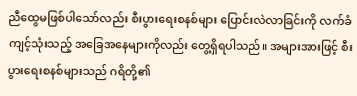ညီထွေမဖြစ်ပါသော်လည်း စီးပွားရေးစနစ်များ ပြောင်းလဲလာခြင်းကို လက်ခံကျင့်သုံးသည့် အခြေအနေများကိုလည်း တွေ့ရှိရပါသည်။ အများအားဖြင့် စီးပွားရေးစနစ်များသည် ဂရိတို့၏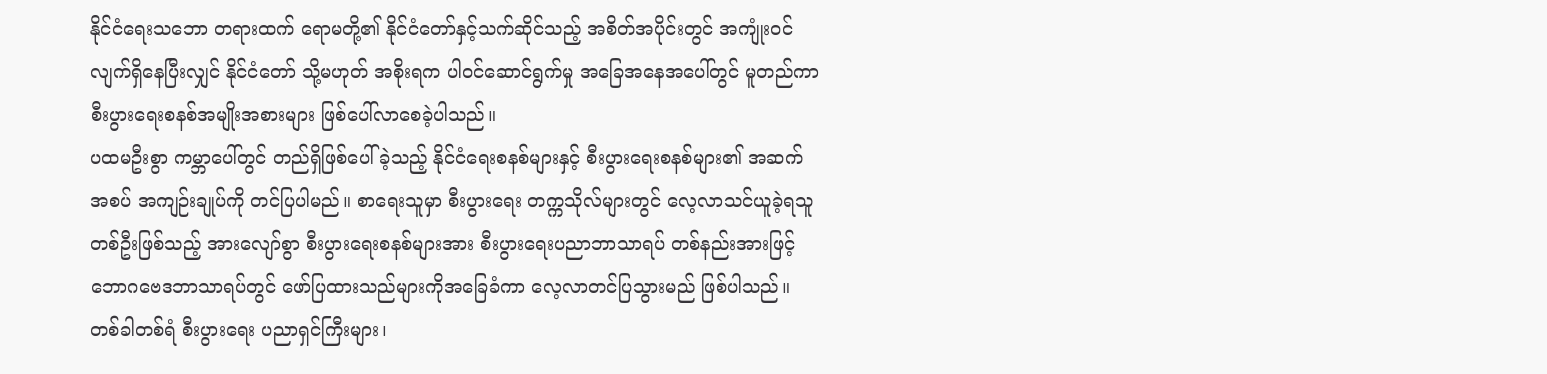နိုင်ငံရေးသဘော တရားထက် ရောမတို့၏ နိုင်ငံတော်နှင့်သက်ဆိုင်သည့် အစိတ်အပိုင်းတွင် အကျုံးဝင်လျက်ရှိနေပြီးလျှင် နိုင်ငံတော် သို့မဟုတ် အစိုးရက ပါဝင်ဆောင်ရွက်မှု အခြေအနေအပေါ်တွင် မူတည်ကာ စီးပွားရေးစနစ်အမျိုးအစားများ ဖြစ်ပေါ်လာစေခဲ့ပါသည်။
ပထမဦးစွာ ကမ္ဘာပေါ်တွင် တည်ရှိဖြစ်ပေါ်ခဲ့သည့် နိုင်ငံရေးစနစ်များနှင့် စီးပွားရေးစနစ်များ၏ အဆက်အစပ် အကျဉ်းချုပ်ကို တင်ပြပါမည်။ စာရေးသူမှာ စီးပွားရေး တက္ကသိုလ်များတွင် လေ့လာသင်ယူခဲ့ရသူတစ်ဦးဖြစ်သည့် အားလျော်စွာ စီးပွားရေးစနစ်များအား စီးပွားရေးပညာဘာသာရပ် တစ်နည်းအားဖြင့် ဘောဂဗေဒဘာသာရပ်တွင် ဖော်ပြထားသည်များကိုအခြေခံကာ လေ့လာတင်ပြသွားမည် ဖြစ်ပါသည်။ တစ်ခါတစ်ရံ စီးပွားရေး ပညာရှင်ကြီးများ၊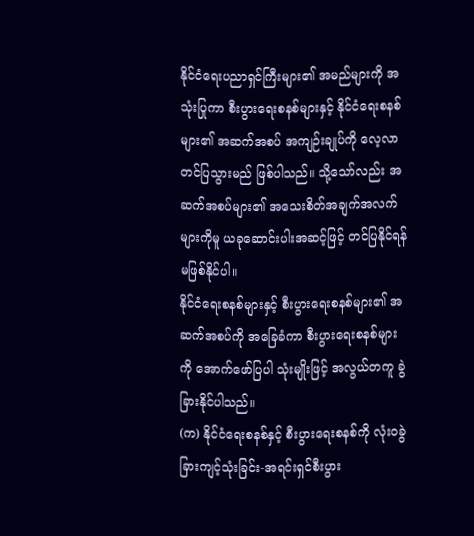နိုင်ငံရေးပညာရှင်ကြီးများ၏ အမည်များကို အသုံးပြုကာ စီးပွားရေးစနစ်များနှင့် နိုင်ငံရေးစနစ်များ၏ အဆက်အစပ် အကျဉ်းချုပ်ကို လေ့လာတင်ပြသွားမည် ဖြစ်ပါသည်။ သို့သော်လည်း အဆက်အစပ်များ၏ အသေးစိတ်အချက်အလက်များကိုမူ ယခုဆောင်းပါးအဆင့်ဖြင့် တင်ပြနိုင်ရန် မဖြစ်နိုင်ပါ။
နိုင်ငံရေးစနစ်များနှင့် စီးပွားရေးစနစ်များ၏ အဆက်အစပ်ကို အခြေခံကာ စီးပွားရေးစနစ်များကို အောက်ဖော်ပြပါ သုံးမျိုးဖြင့် အလွယ်တကူ ခွဲခြားနိုင်ပါသည်။
(က) နိုင်ငံရေးစနစ်နှင့် စီးပွားရေးစနစ်ကို လုံးဝခွဲခြားကျင့်သုံးခြင်း-အရင်းရှင်စီးပွား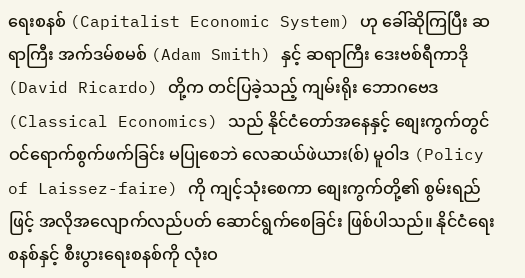ရေးစနစ် (Capitalist Economic System) ဟု ခေါ်ဆိုကြပြီး ဆရာကြီး အက်ဒမ်စမစ် (Adam Smith) နှင့် ဆရာကြီး ဒေးဗစ်ရီကာဒို (David Ricardo) တို့က တင်ပြခဲ့သည့် ကျမ်းရိုး ဘောဂဗေဒ (Classical Economics) သည် နိုင်ငံတော်အနေနှင့် စျေးကွက်တွင် ဝင်ရောက်စွက်ဖက်ခြင်း မပြုစေဘဲ လေဆယ်ဖဲယား(စ်) မူဝါဒ (Policy of Laissez-faire) ကို ကျင့်သုံးစေကာ စျေးကွက်တို့၏ စွမ်းရည်ဖြင့် အလိုအလျောက်လည်ပတ် ဆောင်ရွက်စေခြင်း ဖြစ်ပါသည်။ နိုင်ငံရေးစနစ်နှင့် စီးပွားရေးစနစ်ကို လုံးဝ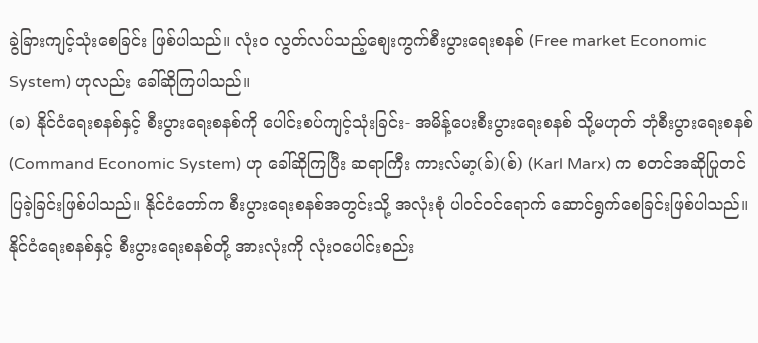ခွဲခြားကျင့်သုံးစေခြင်း ဖြစ်ပါသည်။ လုံးဝ လွတ်လပ်သည့်စျေးကွက်စီးပွားရေးစနစ် (Free market Economic System) ဟုလည်း ခေါ်ဆိုကြပါသည်။
(ခ) နိုင်ငံရေးစနစ်နှင့် စီးပွားရေးစနစ်ကို ပေါင်းစပ်ကျင့်သုံးခြင်း- အမိန့်ပေးစီးပွားရေးစနစ် သို့မဟုတ် ဘုံစီးပွားရေးစနစ် (Command Economic System) ဟု ခေါ်ဆိုကြပြီး ဆရာကြီး ကားလ်မာ့(ခ်)(စ်) (Karl Marx) က စတင်အဆိုပြုတင်ပြခဲ့ခြင်းဖြစ်ပါသည်။ နိုင်ငံတော်က စီးပွားရေးစနစ်အတွင်းသို့ အလုံးစုံ ပါဝင်ဝင်ရောက် ဆောင်ရွက်စေခြင်းဖြစ်ပါသည်။ နိုင်ငံရေးစနစ်နှင့် စီးပွားရေးစနစ်တို့ အားလုံးကို လုံးဝပေါင်းစည်း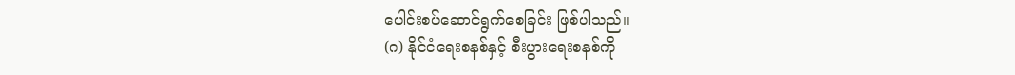ပေါင်းစပ်ဆောင်ရွက်စေခြင်း ဖြစ်ပါသည်။
(ဂ) နိုင်ငံရေးစနစ်နှင့် စီးပွားရေးစနစ်ကို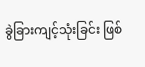ခွဲခြားကျင့်သုံးခြင်း ဖြစ်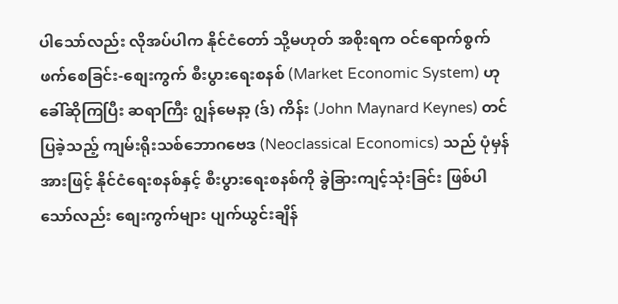ပါသော်လည်း လိုအပ်ပါက နိုင်ငံတော် သို့မဟုတ် အစိုးရက ဝင်ရောက်စွက်ဖက်စေခြင်း-စျေးကွက် စီးပွားရေးစနစ် (Market Economic System) ဟု ခေါ်ဆိုကြပြီး ဆရာကြီး ဂျွန်မေနာ့ (ဒ်) ကိန်း (John Maynard Keynes) တင်ပြခဲ့သည့် ကျမ်းရိုးသစ်ဘောဂဗေဒ (Neoclassical Economics) သည် ပုံမှန်အားဖြင့် နိုင်ငံရေးစနစ်နှင့် စီးပွားရေးစနစ်ကို ခွဲခြားကျင့်သုံးခြင်း ဖြစ်ပါသော်လည်း စျေးကွက်များ ပျက်ယွင်းချိန်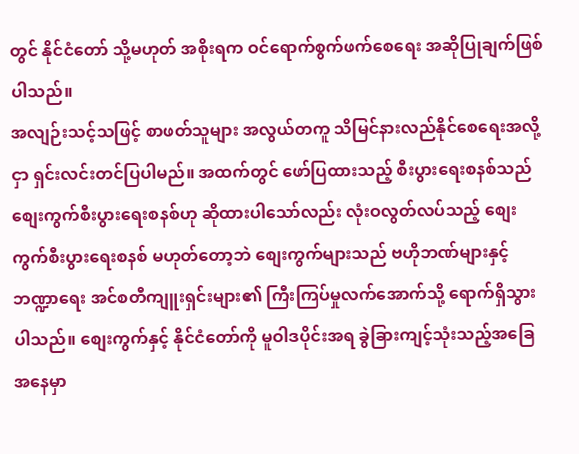တွင် နိုင်ငံတော် သို့မဟုတ် အစိုးရက ဝင်ရောက်စွက်ဖက်စေရေး အဆိုပြုချက်ဖြစ်ပါသည်။
အလျဉ်းသင့်သဖြင့် စာဖတ်သူများ အလွယ်တကူ သိမြင်နားလည်နိုင်စေရေးအလို့ငှာ ရှင်းလင်းတင်ပြပါမည်။ အထက်တွင် ဖော်ပြထားသည့် စီးပွားရေးစနစ်သည် စျေးကွက်စီးပွားရေးစနစ်ဟု ဆိုထားပါသော်လည်း လုံးဝလွတ်လပ်သည့် စျေးကွက်စီးပွားရေးစနစ် မဟုတ်တော့ဘဲ စျေးကွက်များသည် ဗဟိုဘဏ်များနှင့် ဘဏ္ဍာရေး အင်စတီကျူးရှင်းများ၏ ကြီးကြပ်မှုလက်အောက်သို့ ရောက်ရှိသွားပါသည်။ စျေးကွက်နှင့် နိုင်ငံတော်ကို မူဝါဒပိုင်းအရ ခွဲခြားကျင့်သုံးသည့်အခြေအနေမှာ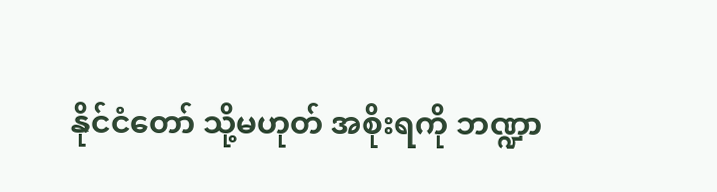နိုင်ငံတော် သို့မဟုတ် အစိုးရကို ဘဏ္ဍာ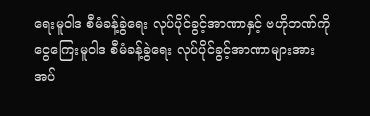ရေးမူဝါဒ စီမံခန့်ခွဲရေး လုပ်ပိုင်ခွင့်အာဏာနှင့် ဗဟိုဘဏ်ကို ငွေကြေးမူဝါဒ စီမံခန့်ခွဲရေး လုပ်ပိုင်ခွင့်အာဏာများအား အပ်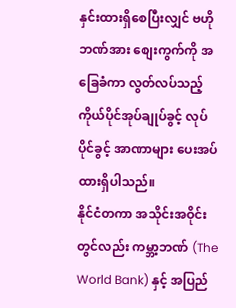နှင်းထားရှိစေပြီးလျှင် ဗဟိုဘဏ်အား စျေးကွက်ကို အခြေခံကာ လွတ်လပ်သည့် ကိုယ်ပိုင်အုပ်ချုပ်ခွင့် လုပ်ပိုင်ခွင့် အာဏာများ ပေးအပ်ထားရှိပါသည်။
နိုင်ငံတကာ အသိုင်းအဝိုင်းတွင်လည်း ကမ္ဘာ့ဘဏ် (The World Bank) နှင့် အပြည်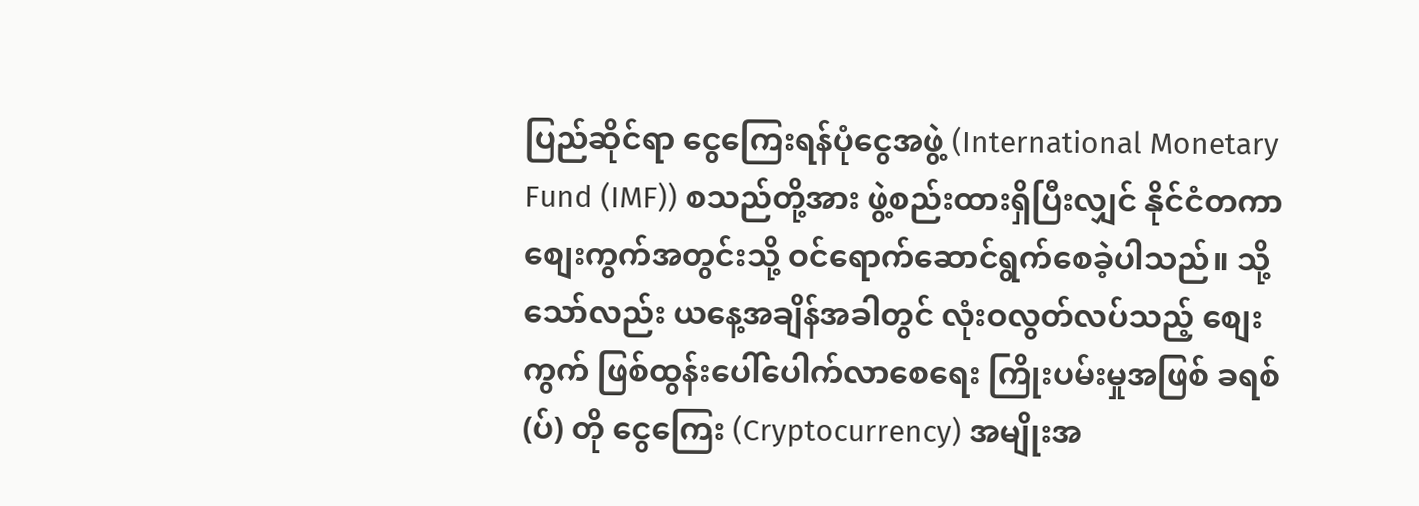ပြည်ဆိုင်ရာ ငွေကြေးရန်ပုံငွေအဖွဲ့ (International Monetary Fund (IMF)) စသည်တို့အား ဖွဲ့စည်းထားရှိပြီးလျှင် နိုင်ငံတကာစျေးကွက်အတွင်းသို့ ဝင်ရောက်ဆောင်ရွက်စေခဲ့ပါသည်။ သို့သော်လည်း ယနေ့အချိန်အခါတွင် လုံးဝလွတ်လပ်သည့် စျေးကွက် ဖြစ်ထွန်းပေါ်ပေါက်လာစေရေး ကြိုးပမ်းမှုအဖြစ် ခရစ် (ပ်) တို ငွေကြေး (Cryptocurrency) အမျိုးအ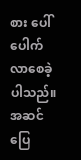စား ပေါ်ပေါက်လာစေခဲ့ပါသည်။
အဆင်ပြေ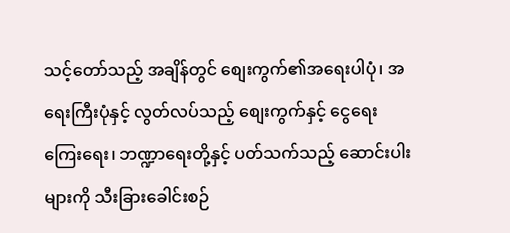သင့်တော်သည့် အချိန်တွင် စျေးကွက်၏အရေးပါပုံ၊ အရေးကြီးပုံနှင့် လွတ်လပ်သည့် စျေးကွက်နှင့် ငွေရေးကြေးရေး၊ ဘဏ္ဍာရေးတို့နှင့် ပတ်သက်သည့် ဆောင်းပါးများကို သီးခြားခေါင်းစဉ်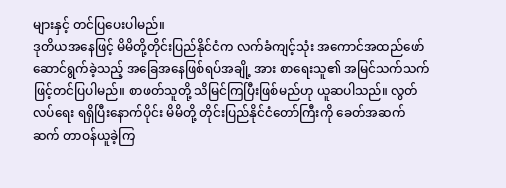များနှင့် တင်ပြပေးပါမည်။
ဒုတိယအနေဖြင့် မိမိတို့တိုင်းပြည်နိုင်ငံက လက်ခံကျင့်သုံး အကောင်အထည်ဖော် ဆောင်ရွက်ခဲ့သည့် အခြေအနေဖြစ်ရပ်အချို့ အား စာရေးသူ၏ အမြင်သက်သက်ဖြင့်တင်ပြပါမည်။ စာဖတ်သူတို့ သိမြင်ကြပြီးဖြစ်မည်ဟု ယူဆပါသည်။ လွတ်လပ်ရေး ရရှိပြီးနောက်ပိုင်း မိမိတို့ တိုင်းပြည်နိုင်ငံတော်ကြီးကို ခေတ်အဆက်ဆက် တာဝန်ယူခဲ့ကြ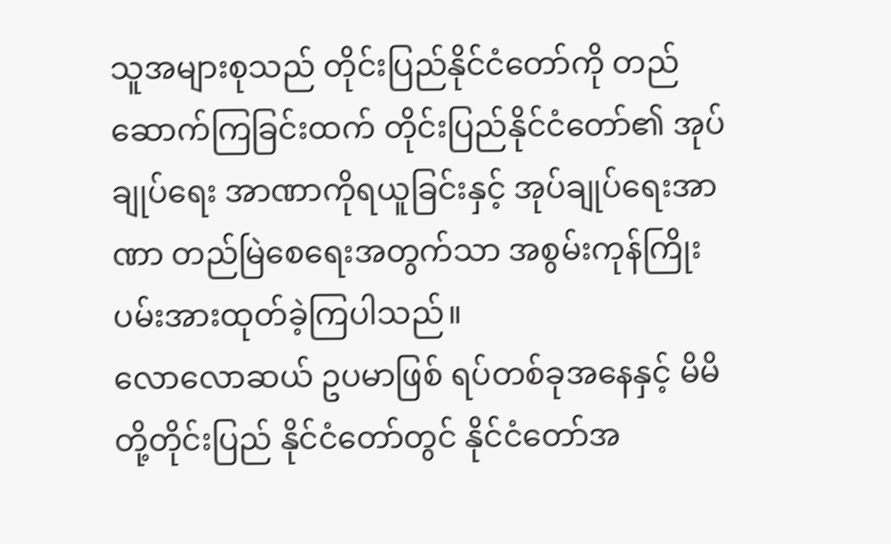သူအများစုသည် တိုင်းပြည်နိုင်ငံတော်ကို တည်ဆောက်ကြခြင်းထက် တိုင်းပြည်နိုင်ငံတော်၏ အုပ်ချုပ်ရေး အာဏာကိုရယူခြင်းနှင့် အုပ်ချုပ်ရေးအာဏာ တည်မြဲစေရေးအတွက်သာ အစွမ်းကုန်ကြိုးပမ်းအားထုတ်ခဲ့ကြပါသည်။
လောလောဆယ် ဥပမာဖြစ် ရပ်တစ်ခုအနေနှင့် မိမိတို့တိုင်းပြည် နိုင်ငံတော်တွင် နိုင်ငံတော်အ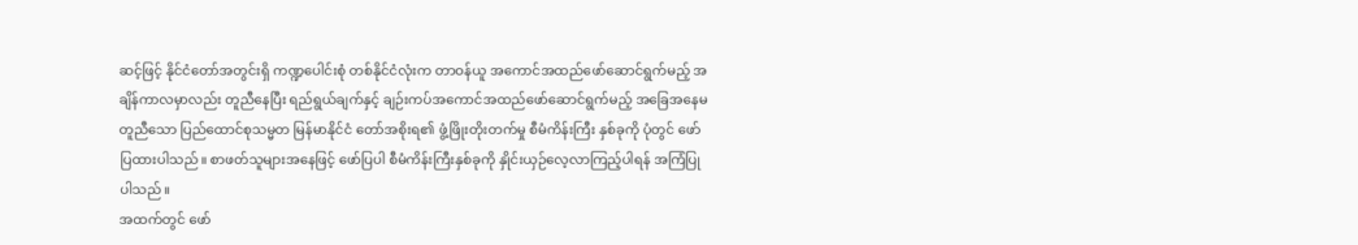ဆင့်ဖြင့် နိုင်ငံတော်အတွင်းရှိ ကဏ္ဍပေါင်းစုံ တစ်နိုင်ငံလုံးက တာဝန်ယူ အကောင်အထည်ဖော်ဆောင်ရွက်မည့် အချိန်ကာလမှာလည်း တူညီနေပြီး ရည်ရွယ်ချက်နှင့် ချဉ်းကပ်အကောင်အထည်ဖော်ဆောင်ရွက်မည့် အခြေအနေမတူညီသော ပြည်ထောင်စုသမ္မတ မြန်မာနိုင်ငံ တော်အစိုးရ၏ ဖွံ့ဖြိုးတိုးတက်မှု စီမံကိန်းကြီး နှစ်ခုကို ပုံတွင် ဖော်ပြထားပါသည်။ စာဖတ်သူများအနေဖြင့် ဖော်ပြပါ စီမံကိန်းကြီးနှစ်ခုကို နှိုင်းယှဉ်လေ့လာကြည့်ပါရန် အကြံပြုပါသည်။
အထက်တွင် ဖော်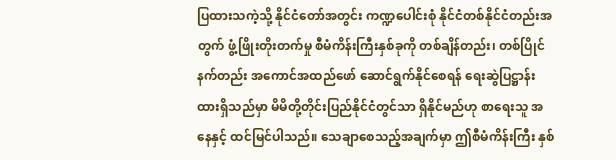ပြထားသကဲ့သို့ နိုင်ငံတော်အတွင်း ကဏ္ဍပေါင်းစုံ နိုင်ငံတစ်နိုင်ငံတည်းအတွက် ဖွံ့ဖြိုးတိုးတက်မှု စီမံကိန်းကြီးနှစ်ခုကို တစ်ချိန်တည်း၊ တစ်ပြိုင်နက်တည်း အကောင်အထည်ဖော် ဆောင်ရွက်နိုင်စေရန် ရေးဆွဲပြဋ္ဌာန်းထားရှိသည်မှာ မိမိတို့တိုင်းပြည်နိုင်ငံတွင်သာ ရှိနိုင်မည်ဟု စာရေးသူ အနေနှင့် ထင်မြင်ပါသည်။ သေချာစေသည့်အချက်မှာ ဤစီမံကိန်းကြီး နှစ်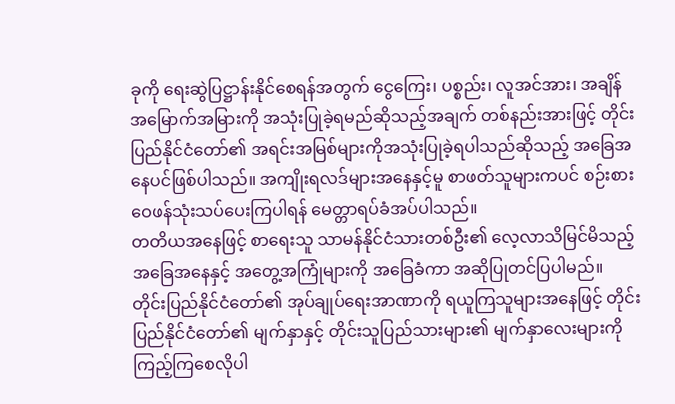ခုကို ရေးဆွဲပြဋ္ဌာန်းနိုင်စေရန်အတွက် ငွေကြေး၊ ပစ္စည်း၊ လူအင်အား၊ အချိန် အမြောက်အမြားကို အသုံးပြုခဲ့ရမည်ဆိုသည့်အချက် တစ်နည်းအားဖြင့် တိုင်းပြည်နိုင်ငံတော်၏ အရင်းအမြစ်များကိုအသုံးပြုခဲ့ရပါသည်ဆိုသည့် အခြေအနေပင်ဖြစ်ပါသည်။ အကျိုးရလဒ်များအနေနှင့်မူ စာဖတ်သူများကပင် စဉ်းစားဝေဖန်သုံးသပ်ပေးကြပါရန် မေတ္တာရပ်ခံအပ်ပါသည်။
တတိယအနေဖြင့် စာရေးသူ သာမန်နိုင်ငံသားတစ်ဦး၏ လေ့လာသိမြင်မိသည့် အခြေအနေနှင့် အတွေ့အကြုံများကို အခြေခံကာ အဆိုပြုတင်ပြပါမည်။
တိုင်းပြည်နိုင်ငံတော်၏ အုပ်ချုပ်ရေးအာဏာကို ရယူကြသူများအနေဖြင့် တိုင်းပြည်နိုင်ငံတော်၏ မျက်နှာနှင့် တိုင်းသူပြည်သားများ၏ မျက်နှာလေးများကို ကြည့်ကြစေလိုပါ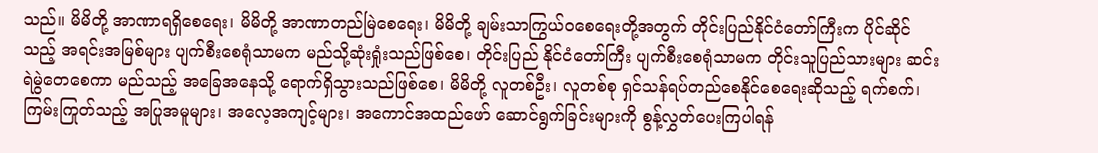သည်။ မိမိတို့ အာဏာရရှိစေရေး၊ မိမိတို့ အာဏာတည်မြဲစေရေး၊ မိမိတို့ ချမ်းသာကြွယ်ဝစေရေးတို့အတွက် တိုင်းပြည်နိုင်ငံတော်ကြီးက ပိုင်ဆိုင်သည့် အရင်းအမြစ်များ ပျက်စီးစေရုံသာမက မည်သို့ဆုံးရှုံးသည်ဖြစ်စေ၊ တိုင်းပြည် နိုင်ငံတော်ကြီး ပျက်စီးစေရုံသာမက တိုင်းသူပြည်သားများ ဆင်းရဲမွဲတေစေကာ မည်သည့် အခြေအနေသို့ ရောက်ရှိသွားသည်ဖြစ်စေ၊ မိမိတို့ လူတစ်ဦး၊ လူတစ်စု ရှင်သန်ရပ်တည်စေနိုင်စေရေးဆိုသည့် ရက်စက်၊ ကြမ်းကြုတ်သည့် အပြုအမူများ၊ အလေ့အကျင့်များ၊ အကောင်အထည်ဖော် ဆောင်ရွက်ခြင်းများကို စွန့်လွှတ်ပေးကြပါရန်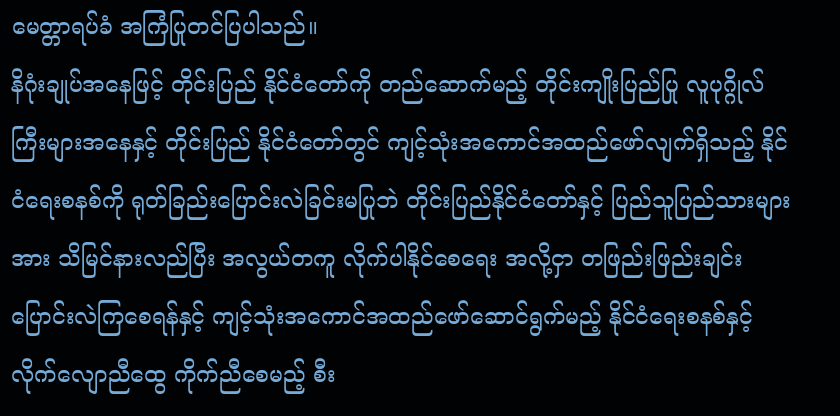မေတ္တာရပ်ခံ အကြံပြုတင်ပြပါသည်။
နိဂုံးချုပ်အနေဖြင့် တိုင်းပြည် နိုင်ငံတော်ကို တည်ဆောက်မည့် တိုင်းကျိုးပြည်ပြု လူပုဂ္ဂိုလ်ကြီးများအနေနှင့် တိုင်းပြည် နိုင်ငံတော်တွင် ကျင့်သုံးအကောင်အထည်ဖော်လျက်ရှိသည့် နိုင်ငံရေးစနစ်ကို ရုတ်ခြည်းပြောင်းလဲခြင်းမပြုဘဲ တိုင်းပြည်နိုင်ငံတော်နှင့် ပြည်သူပြည်သားများအား သိမြင်နားလည်ပြီး အလွယ်တကူ လိုက်ပါနိုင်စေရေး အလို့ငှာ တဖြည်းဖြည်းချင်း ပြောင်းလဲကြစေရန်နှင့် ကျင့်သုံးအကောင်အထည်ဖော်ဆောင်ရွက်မည့် နိုင်ငံရေးစနစ်နှင့် လိုက်လျောညီထွေ ကိုက်ညီစေမည့် စီး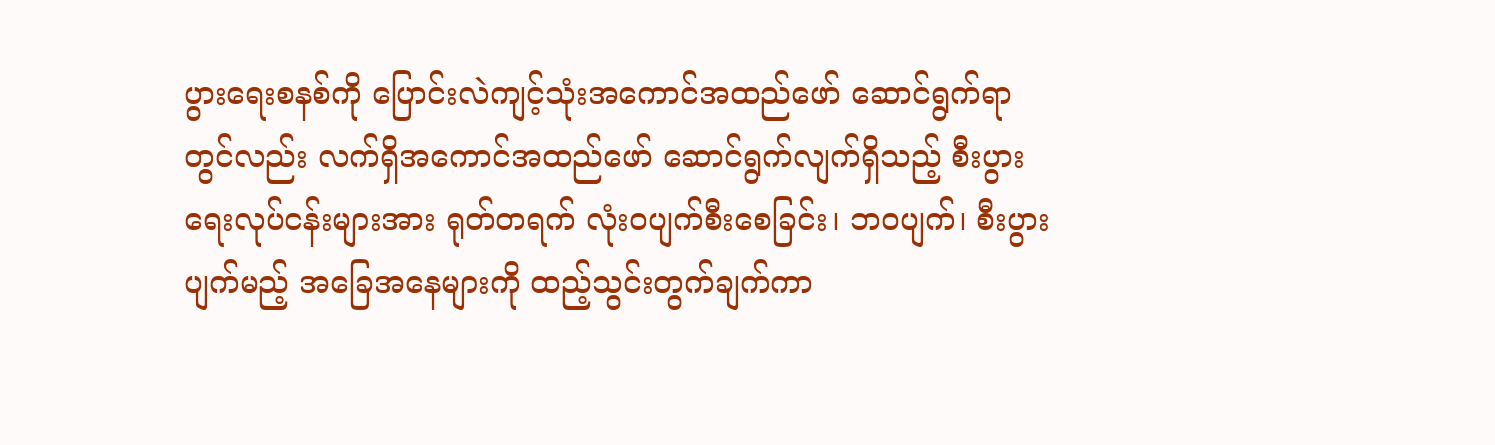ပွားရေးစနစ်ကို ပြောင်းလဲကျင့်သုံးအကောင်အထည်ဖော် ဆောင်ရွက်ရာတွင်လည်း လက်ရှိအကောင်အထည်ဖော် ဆောင်ရွက်လျက်ရှိသည့် စီးပွားရေးလုပ်ငန်းများအား ရုတ်တရက် လုံးဝပျက်စီးစေခြင်း၊ ဘဝပျက်၊ စီးပွားပျက်မည့် အခြေအနေများကို ထည့်သွင်းတွက်ချက်ကာ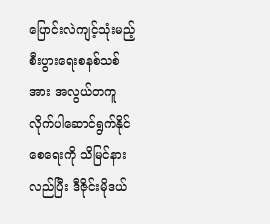ပြောင်းလဲကျင့်သုံးမည့် စီးပွားရေးစနစ်သစ်အား အလွယ်တကူ လိုက်ပါဆောင်ရွက်နိုင်စေရေးကို သိမြင်နားလည်ပြီး ဒီဇိုင်းမိုဒယ်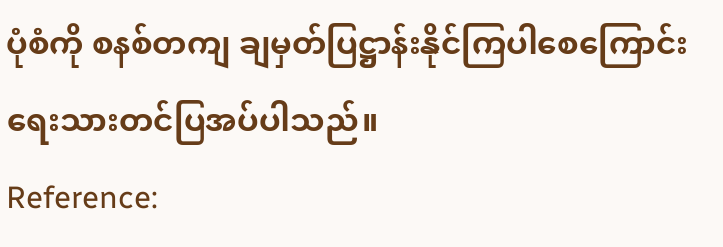ပုံစံကို စနစ်တကျ ချမှတ်ပြဋ္ဌာန်းနိုင်ကြပါစေကြောင်း ရေးသားတင်ပြအပ်ပါသည်။
Reference: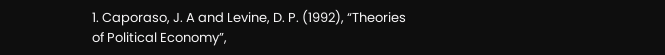1. Caporaso, J. A and Levine, D. P. (1992), “Theories of Political Economy”,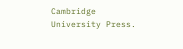Cambridge University Press.